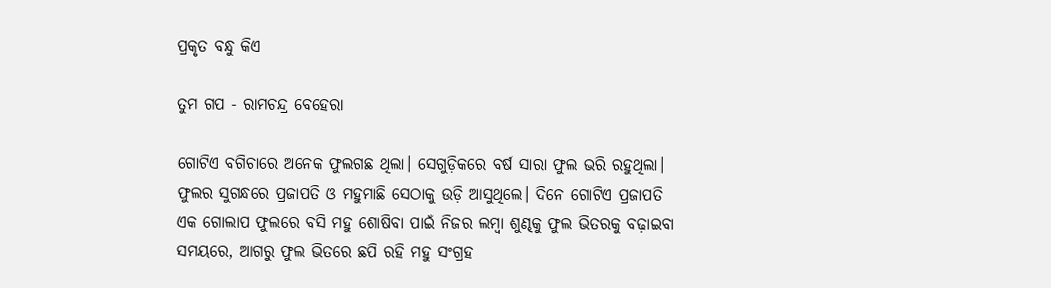ପ୍ରକୃତ ବନ୍ଧୁ କିଏ

ତୁମ ଗପ - ରାମଚନ୍ଦ୍ର ବେହେରା

ଗୋଟିଏ ବଗିଚାରେ ଅନେକ ଫୁଲଗଛ ଥିଲା। ସେଗୁଡ଼ିକରେ ବର୍ଷ ସାରା ଫୁଲ ଭରି ରହୁଥିଲା। ଫୁଲର ସୁଗନ୍ଧରେ ପ୍ରଜାପତି ଓ ମହୁମାଛି ସେଠାକୁ ଉଡ଼ି ଆସୁଥିଲେ। ଦିନେ ଗୋଟିଏ ପ୍ରଜାପତି ଏକ ଗୋଲାପ ଫୁଲରେ ବସି ମହୁ ଶୋଷିବା ପାଇଁ ନିଜର ଲମ୍ବା ଶୁଣ୍ଢକୁ ଫୁଲ ଭିତରକୁ ବଢ଼ାଇବା ସମୟରେ, ଆଗରୁ ଫୁଲ ଭିତରେ ଛପି ରହି ମହୁ ସଂଗ୍ରହ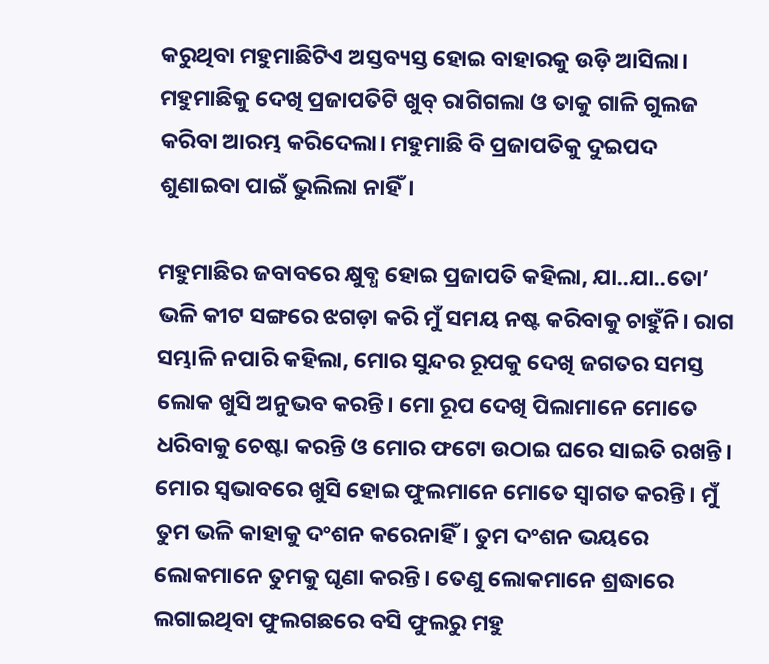କରୁଥିବା ମହୁମାଛିଟିଏ ଅସ୍ତବ୍ୟସ୍ତ ହୋଇ ବାହାରକୁ ଉଡ଼ି ଆସିଲା। ମହୁମାଛିକୁ ଦେଖି ପ୍ରଜାପତିଟି ଖୁବ୍ ରାଗିଗଲା ଓ ତାକୁ ଗାଳି ଗୁଲଜ କରିବା ଆରମ୍ଭ କରିଦେଲା। ମହୁମାଛି ବି ପ୍ରଜାପତିକୁ ଦୁଇପଦ ଶୁଣାଇବା ପାଇଁ ଭୁଲିଲା ନାହିଁ।

ମହୁମାଛିର ଜବାବରେ କ୍ଷୁବ୍ଧ ହୋଇ ପ୍ରଜାପତି କହିଲା, ଯା..ଯା..ତୋ’ ଭଳି କୀଟ ସଙ୍ଗରେ ଝଗଡ଼ା କରି ମୁଁ ସମୟ ନଷ୍ଟ କରିବାକୁ ଚାହୁଁନି। ରାଗ ସମ୍ଭାଳି ନପାରି କହିଲା, ମୋର ସୁନ୍ଦର ରୂପକୁ ଦେଖି ଜଗତର ସମସ୍ତ ଲୋକ ଖୁସି ଅନୁଭବ କରନ୍ତି। ମୋ ରୂପ ଦେଖି ପିଲାମାନେ ମୋତେ ଧରିବାକୁ ଚେଷ୍ଟା କରନ୍ତି ଓ ମୋର ଫଟୋ ଉଠାଇ ଘରେ ସାଇତି ରଖନ୍ତି। ମୋର ସ୍ୱଭାବରେ ଖୁସି ହୋଇ ଫୁଲମାନେ ମୋତେ ସ୍ୱାଗତ କରନ୍ତି। ମୁଁ ତୁମ ଭଳି କାହାକୁ ଦଂଶନ କରେନାହିଁ। ତୁମ ଦଂଶନ ଭୟରେ ଲୋକମାନେ ତୁମକୁ ଘୃଣା କରନ୍ତି। ତେଣୁ ଲୋକମାନେ ଶ୍ରଦ୍ଧାରେ ଲଗାଇଥିବା ଫୁଲଗଛରେ ବସି ଫୁଲରୁ ମହୁ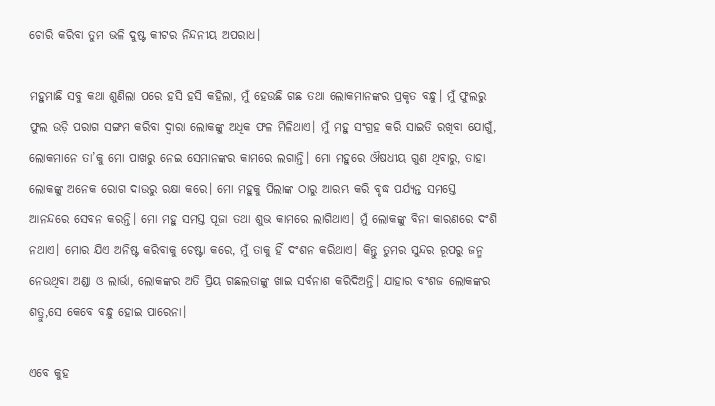ଚୋରି କରିବା ତୁମ ଭଳି ଦୁଷ୍ଟ କୀଟର ନିନ୍ଦନୀୟ ଅପରାଧ।

ମହୁମାଛି ସବୁ କଥା ଶୁଣିଲା ପରେ ହସି ହସି କହିଲା, ମୁଁ ହେଉଛି ଗଛ ତଥା ଲୋକମାନଙ୍କର ପ୍ରକୃତ ବନ୍ଧୁ। ମୁଁ ଫୁଲରୁ ଫୁଲ ଉଡ଼ି ପରାଗ ସଙ୍ଗମ କରିବା ଦ୍ୱାରା ଲୋକଙ୍କୁ ଅଧିକ ଫଳ ମିଳିଥାଏ। ମୁଁ ମହୁ ସଂଗ୍ରହ କରି ସାଇତି ରଖିବା ଯୋଗୁଁ, ଲୋକମାନେ ତା’କୁ ମୋ ପାଖରୁ ନେଇ ସେମାନଙ୍କର କାମରେ ଲଗାନ୍ତି। ମୋ ମହୁରେ ଔଷଧୀୟ ଗୁଣ ଥିବାରୁ, ତାହା ଲୋକଙ୍କୁ ଅନେକ ରୋଗ ଦାଉରୁ ରକ୍ଷା କରେ। ମୋ ମହୁକୁ ପିଲାଙ୍କ ଠାରୁ ଆରମ୍ଭ କରି ବୃଦ୍ଧ ପର୍ଯ୍ୟନ୍ତ ସମସ୍ତେ ଆନନ୍ଦରେ ସେବନ କରନ୍ତି। ମୋ ମହୁ ସମସ୍ତ ପୂଜା ତଥା ଶୁଭ କାମରେ ଲାଗିଥାଏ। ମୁଁ ଲୋକଙ୍କୁ ବିନା କାରଣରେ ଦଂଶି ନଥାଏ। ମୋର ଯିଏ ଅନିଷ୍ଟ କରିବାକୁ ଚେଷ୍ଟା କରେ, ମୁଁ ତାକୁ ହିଁ ଦଂଶନ କରିଥାଏ। କିନ୍ତୁ ତୁମର ସୁନ୍ଦର ରୂପରୁ ଜନ୍ମ ନେଉଥିବା ଅଣ୍ଡା ଓ ଲାର୍ଭା, ଲୋକଙ୍କର ଅତି ପ୍ରିୟ ଗଛଲତାଙ୍କୁ ଖାଇ ସର୍ବନାଶ କରିଦିଅନ୍ତି। ଯାହାର ବଂଶଜ ଲୋକଙ୍କର ଶତ୍ରୁ,ସେ କେବେ ବନ୍ଧୁ ହୋଇ ପାରେନା।

ଏବେ କୁହ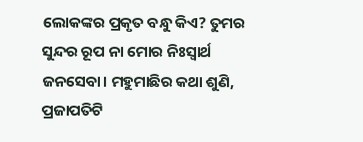ଲୋକଙ୍କର ପ୍ରକୃତ ବନ୍ଧୁ କିଏ? ତୁମର ସୁନ୍ଦର ରୂପ ନା ମୋର ନିଃସ୍ୱାର୍ଥ ଜନସେବା। ମହୁମାଛିର କଥା ଶୁଣି, ପ୍ରଜାପତିଟି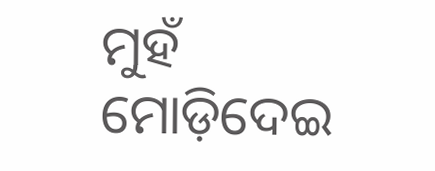ମୁହଁ ମୋଡ଼ିଦେଇ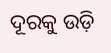ଦୂରକୁ ଉଡ଼ି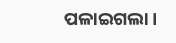ପଳାଇଗଲା।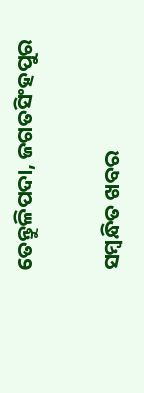ତେନ୍ତୁଳିପଦା, ଜଗତସିଂହପୁର

ସମ୍ବନ୍ଧିତ ଖବର